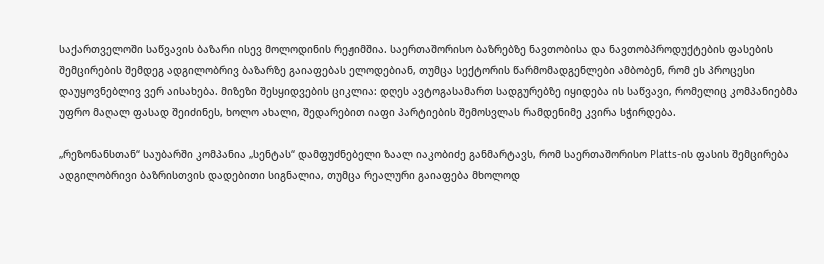საქართველოში საწვავის ბაზარი ისევ მოლოდინის რეჟიმშია. საერთაშორისო ბაზრებზე ნავთობისა და ნავთობპროდუქტების ფასების შემცირების შემდეგ ადგილობრივ ბაზარზე გაიაფებას ელოდებიან, თუმცა სექტორის წარმომადგენლები ამბობენ, რომ ეს პროცესი დაუყოვნებლივ ვერ აისახება. მიზეზი შესყიდვების ციკლია: დღეს ავტოგასამართ სადგურებზე იყიდება ის საწვავი, რომელიც კომპანიებმა უფრო მაღალ ფასად შეიძინეს, ხოლო ახალი, შედარებით იაფი პარტიების შემოსვლას რამდენიმე კვირა სჭირდება.

„რეზონანსთან“ საუბარში კომპანია „სენტას“ დამფუძნებელი ზაალ იაკობიძე განმარტავს, რომ საერთაშორისო Platts-ის ფასის შემცირება ადგილობრივი ბაზრისთვის დადებითი სიგნალია, თუმცა რეალური გაიაფება მხოლოდ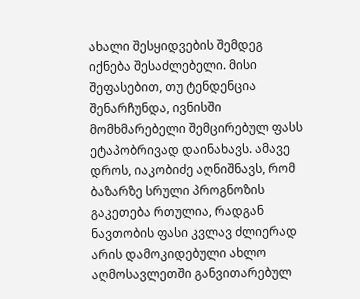ახალი შესყიდვების შემდეგ იქნება შესაძლებელი. მისი შეფასებით, თუ ტენდენცია შენარჩუნდა, ივნისში მომხმარებელი შემცირებულ ფასს ეტაპობრივად დაინახავს. ამავე დროს, იაკობიძე აღნიშნავს, რომ ბაზარზე სრული პროგნოზის გაკეთება რთულია, რადგან ნავთობის ფასი კვლავ ძლიერად არის დამოკიდებული ახლო აღმოსავლეთში განვითარებულ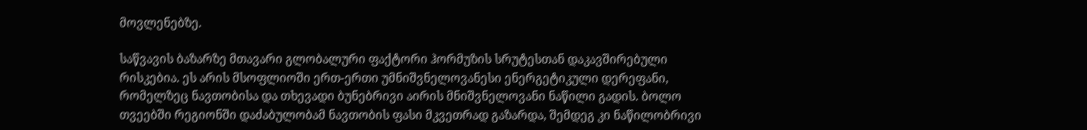მოვლენებზე.

საწვავის ბაზარზე მთავარი გლობალური ფაქტორი ჰორმუზის სრუტესთან დაკავშირებული რისკებია. ეს არის მსოფლიოში ერთ-ერთი უმნიშვნელოვანესი ენერგეტიკული დერეფანი, რომელზეც ნავთობისა და თხევადი ბუნებრივი აირის მნიშვნელოვანი ნაწილი გადის. ბოლო თვეებში რეგიონში დაძაბულობამ ნავთობის ფასი მკვეთრად გაზარდა, შემდეგ კი ნაწილობრივი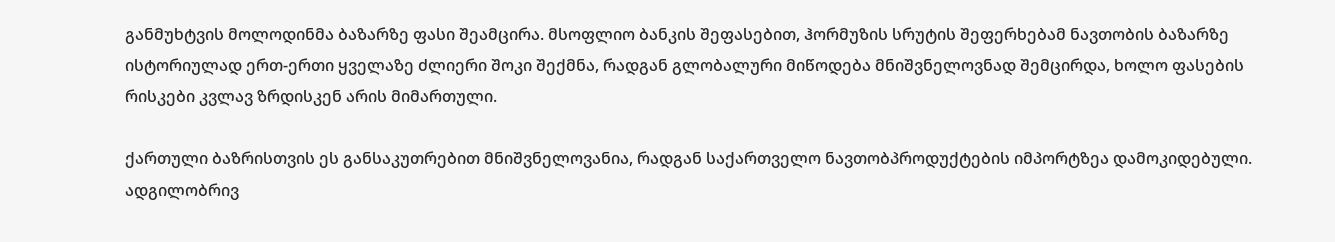განმუხტვის მოლოდინმა ბაზარზე ფასი შეამცირა. მსოფლიო ბანკის შეფასებით, ჰორმუზის სრუტის შეფერხებამ ნავთობის ბაზარზე ისტორიულად ერთ-ერთი ყველაზე ძლიერი შოკი შექმნა, რადგან გლობალური მიწოდება მნიშვნელოვნად შემცირდა, ხოლო ფასების რისკები კვლავ ზრდისკენ არის მიმართული.

ქართული ბაზრისთვის ეს განსაკუთრებით მნიშვნელოვანია, რადგან საქართველო ნავთობპროდუქტების იმპორტზეა დამოკიდებული. ადგილობრივ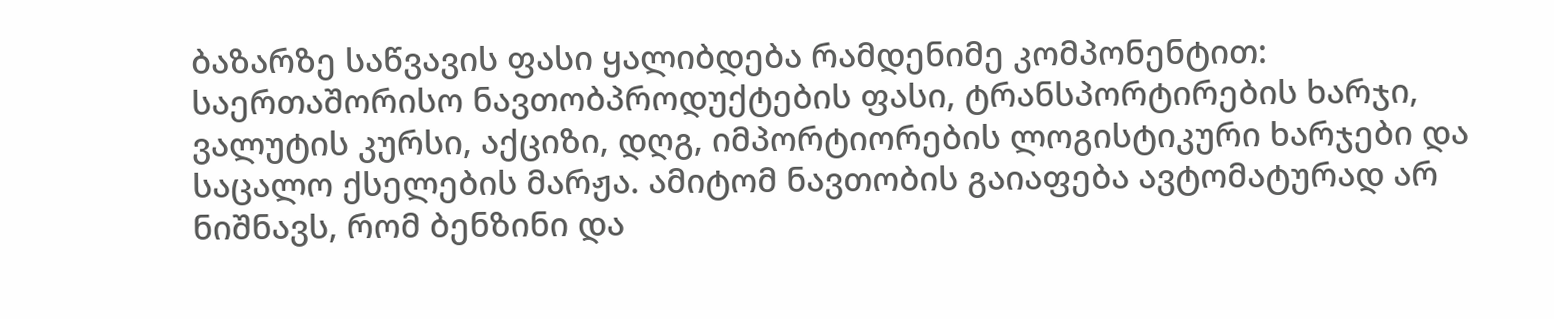ბაზარზე საწვავის ფასი ყალიბდება რამდენიმე კომპონენტით: საერთაშორისო ნავთობპროდუქტების ფასი, ტრანსპორტირების ხარჯი, ვალუტის კურსი, აქციზი, დღგ, იმპორტიორების ლოგისტიკური ხარჯები და საცალო ქსელების მარჟა. ამიტომ ნავთობის გაიაფება ავტომატურად არ ნიშნავს, რომ ბენზინი და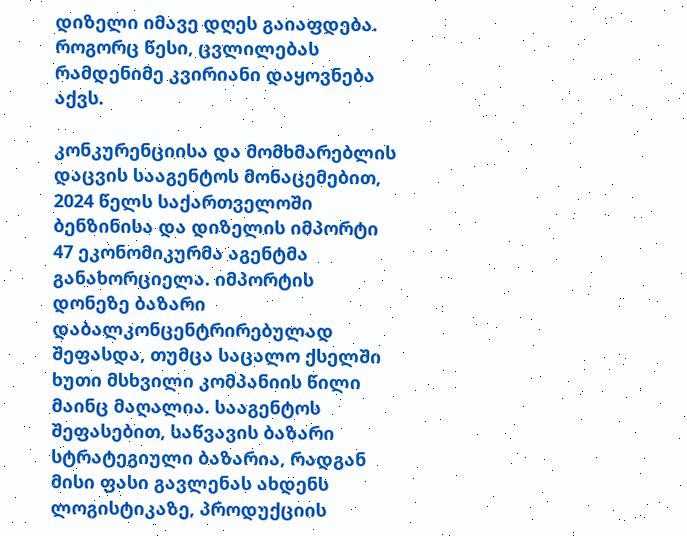დიზელი იმავე დღეს გაიაფდება. როგორც წესი, ცვლილებას რამდენიმე კვირიანი დაყოვნება აქვს.

კონკურენციისა და მომხმარებლის დაცვის სააგენტოს მონაცემებით, 2024 წელს საქართველოში ბენზინისა და დიზელის იმპორტი 47 ეკონომიკურმა აგენტმა განახორციელა. იმპორტის დონეზე ბაზარი დაბალკონცენტრირებულად შეფასდა, თუმცა საცალო ქსელში ხუთი მსხვილი კომპანიის წილი მაინც მაღალია. სააგენტოს შეფასებით, საწვავის ბაზარი სტრატეგიული ბაზარია, რადგან მისი ფასი გავლენას ახდენს ლოგისტიკაზე, პროდუქციის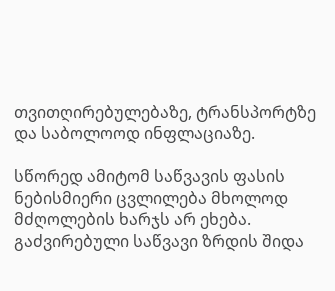თვითღირებულებაზე, ტრანსპორტზე და საბოლოოდ ინფლაციაზე.

სწორედ ამიტომ საწვავის ფასის ნებისმიერი ცვლილება მხოლოდ მძღოლების ხარჯს არ ეხება. გაძვირებული საწვავი ზრდის შიდა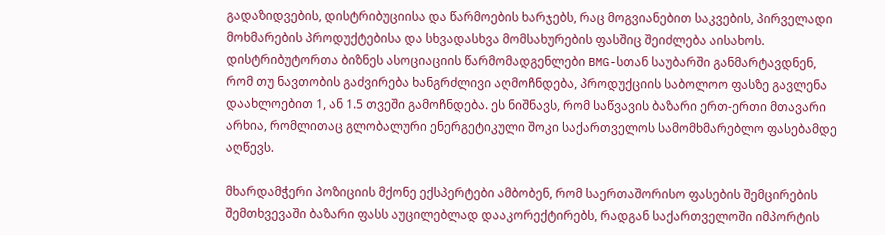გადაზიდვების, დისტრიბუციისა და წარმოების ხარჯებს, რაც მოგვიანებით საკვების, პირველადი მოხმარების პროდუქტებისა და სხვადასხვა მომსახურების ფასშიც შეიძლება აისახოს. დისტრიბუტორთა ბიზნეს ასოციაციის წარმომადგენლები BMG-სთან საუბარში განმარტავდნენ, რომ თუ ნავთობის გაძვირება ხანგრძლივი აღმოჩნდება, პროდუქციის საბოლოო ფასზე გავლენა დაახლოებით 1, ან 1.5 თვეში გამოჩნდება. ეს ნიშნავს, რომ საწვავის ბაზარი ერთ-ერთი მთავარი არხია, რომლითაც გლობალური ენერგეტიკული შოკი საქართველოს სამომხმარებლო ფასებამდე აღწევს.

მხარდამჭერი პოზიციის მქონე ექსპერტები ამბობენ, რომ საერთაშორისო ფასების შემცირების შემთხვევაში ბაზარი ფასს აუცილებლად დააკორექტირებს, რადგან საქართველოში იმპორტის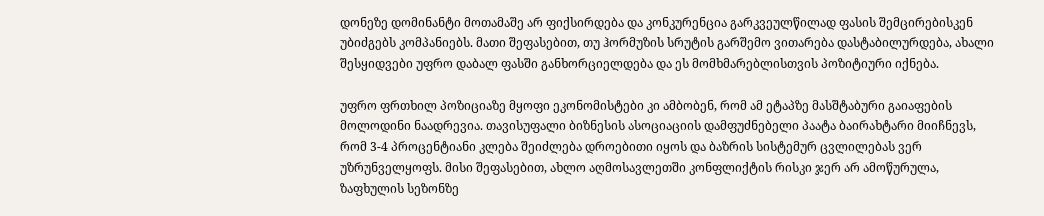დონეზე დომინანტი მოთამაშე არ ფიქსირდება და კონკურენცია გარკვეულწილად ფასის შემცირებისკენ უბიძგებს კომპანიებს. მათი შეფასებით, თუ ჰორმუზის სრუტის გარშემო ვითარება დასტაბილურდება, ახალი შესყიდვები უფრო დაბალ ფასში განხორციელდება და ეს მომხმარებლისთვის პოზიტიური იქნება.

უფრო ფრთხილ პოზიციაზე მყოფი ეკონომისტები კი ამბობენ, რომ ამ ეტაპზე მასშტაბური გაიაფების მოლოდინი ნაადრევია. თავისუფალი ბიზნესის ასოციაციის დამფუძნებელი პაატა ბაირახტარი მიიჩნევს, რომ 3-4 პროცენტიანი კლება შეიძლება დროებითი იყოს და ბაზრის სისტემურ ცვლილებას ვერ უზრუნველყოფს. მისი შეფასებით, ახლო აღმოსავლეთში კონფლიქტის რისკი ჯერ არ ამოწურულა, ზაფხულის სეზონზე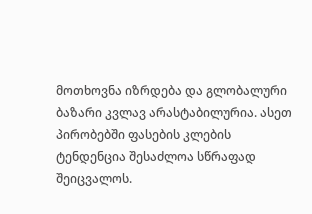მოთხოვნა იზრდება და გლობალური ბაზარი კვლავ არასტაბილურია. ასეთ პირობებში ფასების კლების ტენდენცია შესაძლოა სწრაფად შეიცვალოს.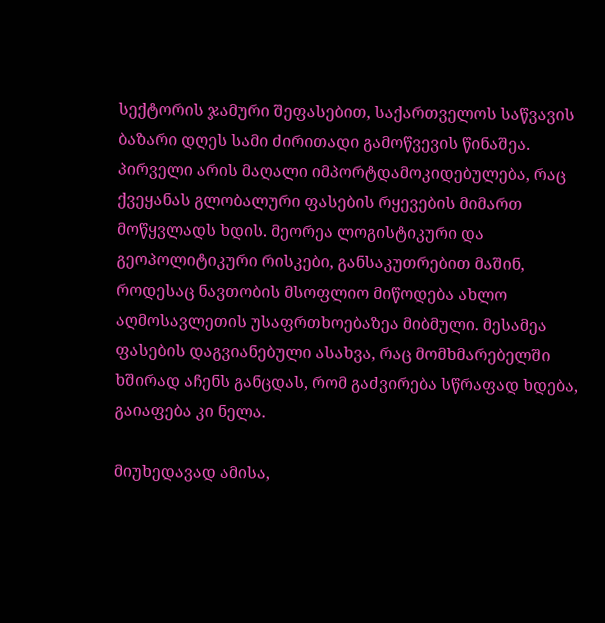სექტორის ჯამური შეფასებით, საქართველოს საწვავის ბაზარი დღეს სამი ძირითადი გამოწვევის წინაშეა. პირველი არის მაღალი იმპორტდამოკიდებულება, რაც ქვეყანას გლობალური ფასების რყევების მიმართ მოწყვლადს ხდის. მეორეა ლოგისტიკური და გეოპოლიტიკური რისკები, განსაკუთრებით მაშინ, როდესაც ნავთობის მსოფლიო მიწოდება ახლო აღმოსავლეთის უსაფრთხოებაზეა მიბმული. მესამეა ფასების დაგვიანებული ასახვა, რაც მომხმარებელში ხშირად აჩენს განცდას, რომ გაძვირება სწრაფად ხდება, გაიაფება კი ნელა.

მიუხედავად ამისა,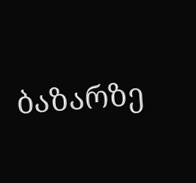ბაზარზე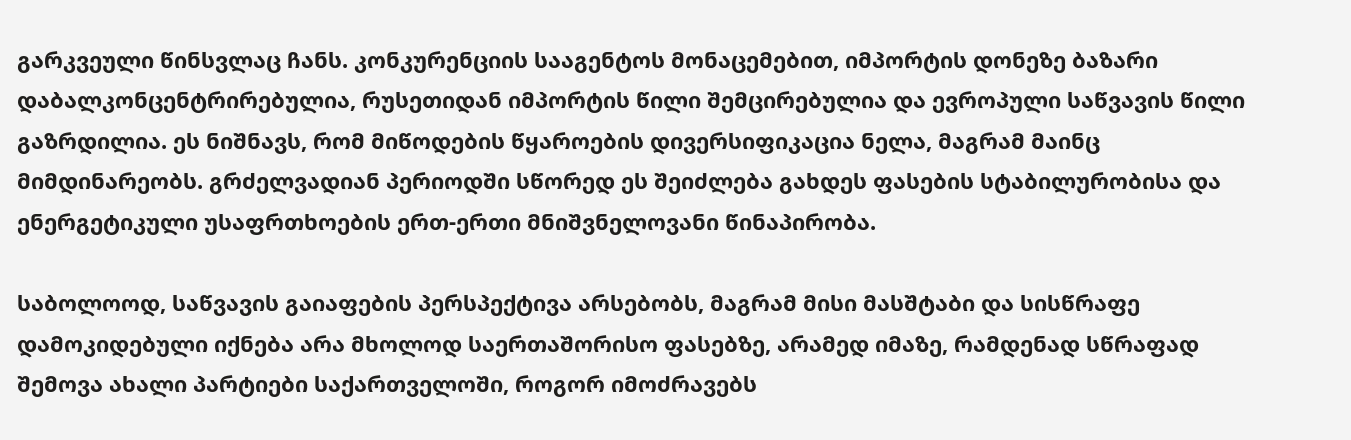გარკვეული წინსვლაც ჩანს. კონკურენციის სააგენტოს მონაცემებით, იმპორტის დონეზე ბაზარი დაბალკონცენტრირებულია, რუსეთიდან იმპორტის წილი შემცირებულია და ევროპული საწვავის წილი გაზრდილია. ეს ნიშნავს, რომ მიწოდების წყაროების დივერსიფიკაცია ნელა, მაგრამ მაინც მიმდინარეობს. გრძელვადიან პერიოდში სწორედ ეს შეიძლება გახდეს ფასების სტაბილურობისა და ენერგეტიკული უსაფრთხოების ერთ-ერთი მნიშვნელოვანი წინაპირობა.

საბოლოოდ, საწვავის გაიაფების პერსპექტივა არსებობს, მაგრამ მისი მასშტაბი და სისწრაფე დამოკიდებული იქნება არა მხოლოდ საერთაშორისო ფასებზე, არამედ იმაზე, რამდენად სწრაფად შემოვა ახალი პარტიები საქართველოში, როგორ იმოძრავებს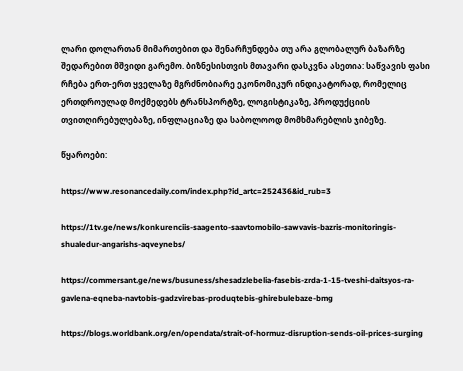ლარი დოლართან მიმართებით და შენარჩუნდება თუ არა გლობალურ ბაზარზე შედარებით მშვიდი გარემო. ბიზნესისთვის მთავარი დასკვნა ასეთია: საწვავის ფასი რჩება ერთ-ერთ ყველაზე მგრძნობიარე ეკონომიკურ ინდიკატორად, რომელიც ერთდროულად მოქმედებს ტრანსპორტზე, ლოგისტიკაზე, პროდუქციის თვითღირებულებაზე, ინფლაციაზე და საბოლოოდ მომხმარებლის ჯიბეზე.

წყაროები:

https://www.resonancedaily.com/index.php?id_artc=252436&id_rub=3

https://1tv.ge/news/konkurenciis-saagento-saavtomobilo-sawvavis-bazris-monitoringis-shualedur-angarishs-aqveynebs/

https://commersant.ge/news/busuness/shesadzlebelia-fasebis-zrda-1-15-tveshi-daitsyos-ra-gavlena-eqneba-navtobis-gadzvirebas-produqtebis-ghirebulebaze-bmg

https://blogs.worldbank.org/en/opendata/strait-of-hormuz-disruption-sends-oil-prices-surging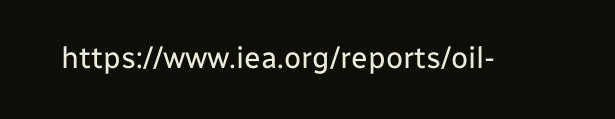https://www.iea.org/reports/oil-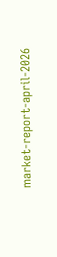market-report-april-2026